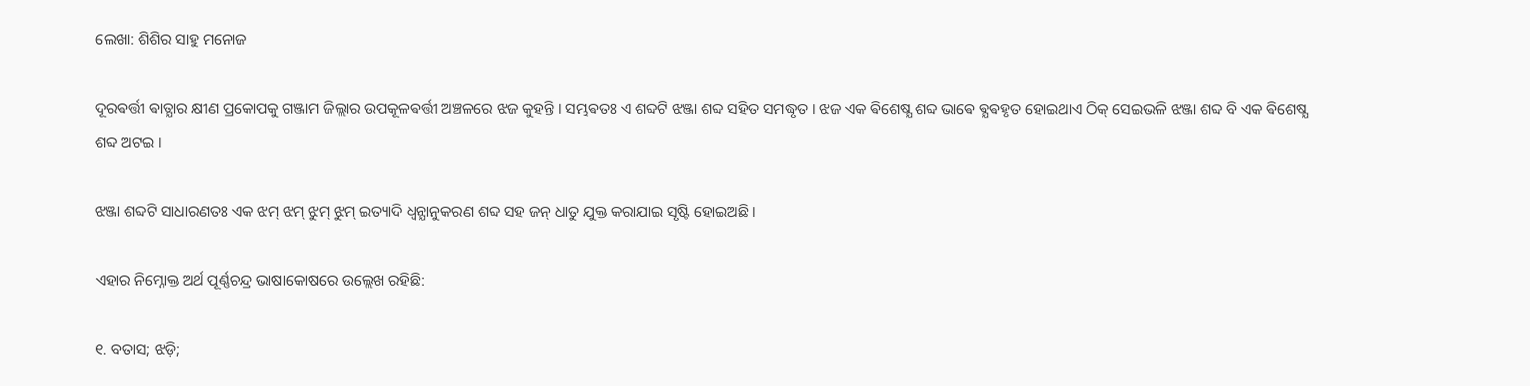ଲେଖା: ଶିଶିର ସାହୁ ମନୋଜ

ଦୂରଵର୍ତ୍ତୀ ଵାତ୍ଯାର କ୍ଷୀଣ ପ୍ରକୋପକୁ ଗଞ୍ଜାମ ଜିଲ୍ଲାର ଉପକୂଳଵର୍ତ୍ତୀ ଅଞ୍ଚଳରେ ଝଜ କୁହନ୍ତି । ସମ୍ଭଵତଃ ଏ ଶବ୍ଦଟି ଝଞ୍ଜା ଶବ୍ଦ ସହିତ ସମଦ୍ଧୃତ । ଝଜ ଏକ ଵିଶେଷ୍ଯ ଶବ୍ଦ ଭାଵେ ଵ୍ଯଵହୃତ ହୋଇଥାଏ ଠିକ୍ ସେଇଭଳି ଝଞ୍ଜା ଶବ୍ଦ ବି ଏକ ଵିଶେଷ୍ଯ ଶବ୍ଦ ଅଟଇ ।

ଝଞ୍ଜା ଶବ୍ଦଟି ସାଧାରଣତଃ ଏକ ଝମ୍ ଝମ୍ ଝୁମ୍ ଝୁମ୍ ଇତ୍ୟାଦି ଧ୍ଵନ୍ଯାନୁକରଣ ଶବ୍ଦ ସହ ଜନ୍ ଧାତୁ ଯୁକ୍ତ କରାଯାଇ ସୃଷ୍ଟି ହୋଇଅଛି ।

ଏହାର ନିମ୍ନୋକ୍ତ ଅର୍ଥ ପୂର୍ଣ୍ଣଚନ୍ଦ୍ର ଭାଷାକୋଷରେ ଉଲ୍ଲେଖ ରହିଛି:

୧. ବତାସ; ଝଡ଼ି;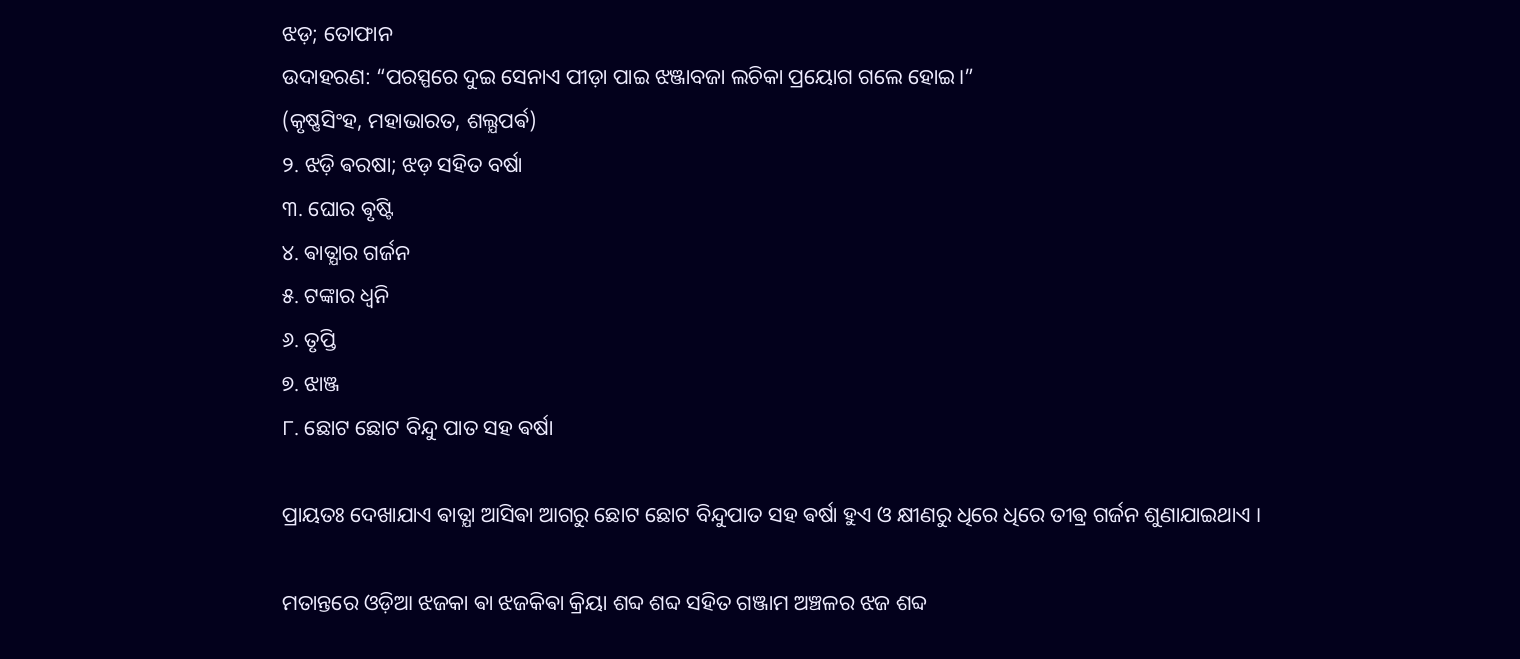ଝଡ଼; ତୋଫାନ
ଉଦାହରଣ: “ପରସ୍ପରେ ଦୁଇ ସେନାଏ ପୀଡ଼ା ପାଇ ଝଞ୍ଜାବଜା ଲଚିକା ପ୍ରୟୋଗ ଗଲେ ହୋଇ।”
(କୃଷ୍ଣସିଂହ, ମହାଭାରତ, ଶଲ୍ଯପର୍ଵ)
୨. ଝଡ଼ି ଵରଷା; ଝଡ଼ ସହିତ ବର୍ଷା
୩. ଘୋର ଵୃଷ୍ଟି
୪. ଵାତ୍ଯାର ଗର୍ଜନ
୫. ଟଙ୍କାର ଧ୍ବନି
୬. ତୃପ୍ତି
୭. ଝାଞ୍ଜ
୮. ଛୋଟ ଛୋଟ ବିନ୍ଦୁ ପାତ ସହ ଵର୍ଷା

ପ୍ରାୟତଃ ଦେଖାଯାଏ ଵାତ୍ଯା ଆସିଵା ଆଗରୁ ଛୋଟ ଛୋଟ ବିନ୍ଦୁପାତ ସହ ଵର୍ଷା ହୁଏ ଓ କ୍ଷୀଣରୁ ଧିରେ ଧିରେ ତୀଵ୍ର ଗର୍ଜନ ଶୁଣାଯାଇଥାଏ ।

ମତାନ୍ତରେ ଓଡ଼ିଆ ଝଜକା ଵା ଝଜକିଵା କ୍ରିୟା ଶବ୍ଦ ଶବ୍ଦ ସହିତ ଗଞ୍ଜାମ ଅଞ୍ଚଳର ଝଜ ଶବ୍ଦ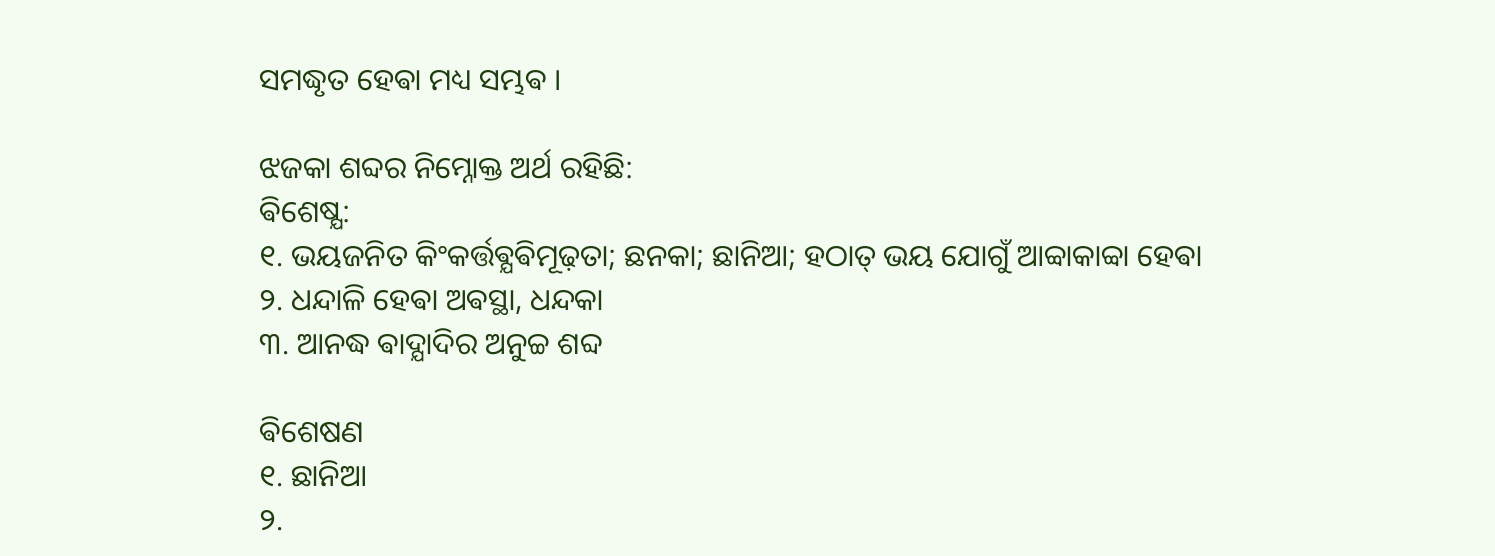ସମଦ୍ଧୃତ ହେଵା ମଧ୍ୟ ସମ୍ଭଵ ।

ଝଜକା ଶବ୍ଦର ନିମ୍ନୋକ୍ତ ଅର୍ଥ ରହିଛି:
ଵିଶେଷ୍ଯ:
୧. ଭୟଜନିତ କିଂକର୍ତ୍ତଵ୍ଯଵିମୂଢ଼ତା; ଛନକା; ଛାନିଆ; ହଠାତ୍ ଭୟ ଯୋଗୁଁ ଆବ୍ବାକାବ୍ବା ହେଵା
୨. ଧନ୍ଦାଳି ହେଵା ଅଵସ୍ଥା, ଧନ୍ଦକା
୩. ଆନଦ୍ଧ ଵାଦ୍ଯାଦିର ଅନୁଚ୍ଚ ଶବ୍ଦ

ଵିଶେଷଣ
୧. ଛାନିଆ
୨.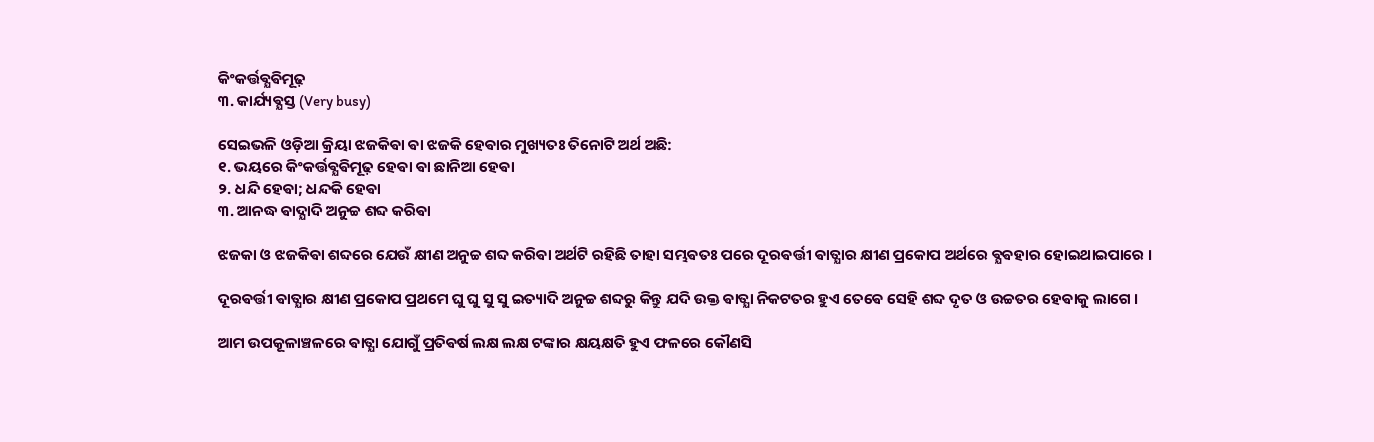କିଂକର୍ତ୍ତଵ୍ଯଵିମୂଢ଼
୩. କାର୍ଯ୍ୟଵ୍ଯସ୍ତ (Very busy)

ସେଇଭଳି ଓଡ଼ିଆ କ୍ରିୟା ଝଜକିଵା ଵା ଝଜକି ହେଵାର ମୁଖ୍ୟତଃ ତିନୋଟି ଅର୍ଥ ଅଛି:
୧. ଭୟରେ କିଂକର୍ତ୍ତଵ୍ଯଵିମୂଢ଼ ହେଵା ଵା ଛାନିଆ ହେଵା
୨. ଧନ୍ଦି ହେଵା; ଧନ୍ଦକି ହେଵା
୩. ଆନଦ୍ଧ ଵାଦ୍ଯାଦି ଅନୁଚ୍ଚ ଶବ୍ଦ କରିଵା

ଝଜକା ଓ ଝଜକିଵା ଶବ୍ଦରେ ଯେଉଁ କ୍ଷୀଣ ଅନୁଚ୍ଚ ଶବ୍ଦ କରିଵା ଅର୍ଥଟି ରହିଛି ତାହା ସମ୍ଭଵତଃ ପରେ ଦୂରଵର୍ତ୍ତୀ ଵାତ୍ଯାର କ୍ଷୀଣ ପ୍ରକୋପ ଅର୍ଥରେ ଵ୍ଯଵହାର ହୋଇଥାଇପାରେ ।

ଦୂରଵର୍ତ୍ତୀ ଵାତ୍ଯାର କ୍ଷୀଣ ପ୍ରକୋପ ପ୍ରଥମେ ଘୁ ଘୁ ସୁ ସୁ ଇତ୍ୟାଦି ଅନୁଚ୍ଚ ଶବ୍ଦରୁ କିନ୍ତୁ ଯଦି ଉକ୍ତ ଵାତ୍ଯା ନିକଟତର ହୁଏ ତେଵେ ସେହି ଶବ୍ଦ ଦୃତ ଓ ଉଚ୍ଚତର ହେଵାକୁ ଲାଗେ ।

ଆମ ଉପକୂଳାଞ୍ଚଳରେ ଵାତ୍ଯା ଯୋଗୁଁ ପ୍ରତିଵର୍ଷ ଲକ୍ଷ ଲକ୍ଷ ଟଙ୍କାର କ୍ଷୟକ୍ଷତି ହୁଏ ଫଳରେ କୌଣସି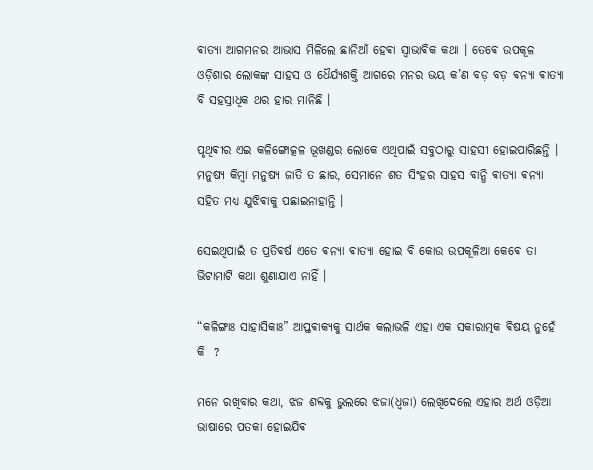ଵାତ୍ଯା ଆଗମନର ଆଭାସ ମିଳିଲେ ଛାନିଆଁ ହେଵା ସ୍ଵାଭାଵିକ କଥା । ତେଵେ ଉପକୂଳ ଓଡ଼ିଶାର ଲୋକଙ୍କ ସାହସ ଓ ଧୈର୍ଯ୍ୟଶକ୍ତି ଆଗରେ ମନର ଭୟ କ’ଣ ବଡ଼ ବଡ଼ ଵନ୍ଯା ଵାତ୍ଯା ବି ସହସ୍ରାଧିକ ଥର ହାର ମାନିଛି ।

ପୃଥିଵୀର ଏଇ କଳିଙ୍ଗୋତ୍କଳ ଭୂଖଣ୍ଡର ଲୋକେ ଏଥିପାଇଁ ସବୁଠାରୁ ସାହସୀ ହୋଇପାରିଛନ୍ତି । ମନୁଷ୍ୟ କିମ୍ବା ମନୁଷ୍ୟ ଜାତି ତ ଛାର, ସେମାନେ ଶତ ସିଂହର ସାହସ ବାନ୍ଧି ଵାତ୍ଯା ଵନ୍ଯା ସହିତ ମଧ୍ୟ ଯୁଝିଵାକୁ ପଛାଇନାହାନ୍ତି ।

ସେଇଥିପାଇଁ ତ ପ୍ରତିଵର୍ଷ ଏତେ ଵନ୍ଯା ଵାତ୍ଯା ହୋଇ ବି କୋଉ ଉପକୂଳିଆ କେଵେ ତା ଭିଟାମାଟି କଥା ଶୁଣାଯାଏ ନାହିଁ ।

“କଳିଙ୍ଗାଃ ସାହାସିକାଃ” ଆପ୍ତଵାକ୍ଯକୁ ସାର୍ଥକ କଲାଭଳି ଏହା ଏକ ସକାରାତ୍ମକ ଵିଷୟ ନୁହେଁ କି  ?

ମନେ ରଖିବାର କଥା, ଝଜ ଶବ୍ଦକୁ ଭୁଲରେ ଝଜା(ଧ୍ଵଜା) ଲେଖିଦେଲେ ଏହାର ଅର୍ଥ ଓଡ଼ିଆ ଭାଷାରେ ପତକା ହୋଇଯିଵ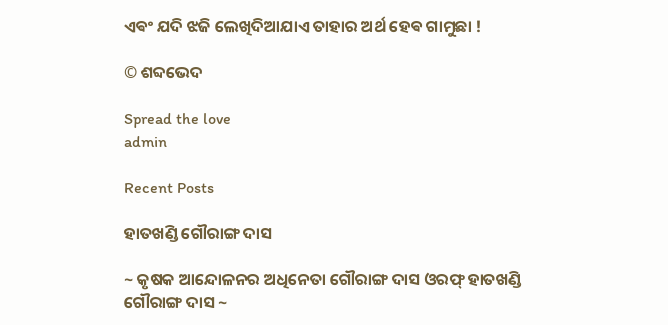ଏଵଂ ଯଦି ଝଜି ଲେଖିଦିଆଯାଏ ତାହାର ଅର୍ଥ ହେଵ ଗାମୁଛା !

© ଶବ୍ଦଭେଦ

Spread the love
admin

Recent Posts

ହାତଖଣ୍ଡି ଗୌରାଙ୍ଗ ଦାସ

~ କୃଷକ ଆନ୍ଦୋଳନର ଅଧିନେତା ଗୌରାଙ୍ଗ ଦାସ ଓରଫ୍ ହାତଖଣ୍ଡି ଗୌରାଙ୍ଗ ଦାସ ~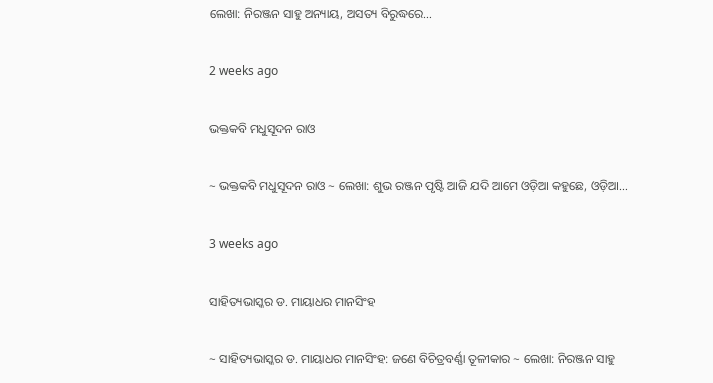ଲେଖା: ନିରଞ୍ଜନ ସାହୁ ଅନ୍ୟାୟ, ଅସତ୍ୟ ବିରୁଦ୍ଧରେ…

2 weeks ago

ଭକ୍ତକବି ମଧୁସୂଦନ ରାଓ

~ ଭକ୍ତକବି ମଧୁସୂଦନ ରାଓ ~ ଲେଖା: ଶୁଭ ରଞ୍ଜନ ପୃଷ୍ଟି ଆଜି ଯଦି ଆମେ ଓଡ଼ିଆ କହୁଛେ, ଓଡ଼ିଆ…

3 weeks ago

ସାହିତ୍ୟଭାସ୍କର ଡ. ମାୟାଧର ମାନସିଂହ

~ ସାହିତ୍ୟଭାସ୍କର ଡ. ମାୟାଧର ମାନସିଂହ: ଜଣେ ବିଚିତ୍ରବର୍ଣ୍ଣା ତୂଳୀକାର ~ ଲେଖା: ନିରଞ୍ଜନ ସାହୁ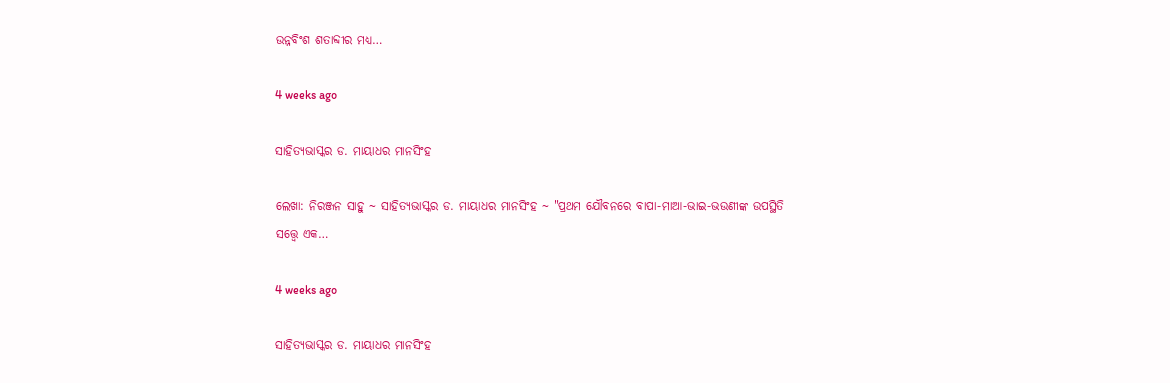ଉନ୍ନବିଂଶ ଶତାବ୍ଦୀର ମଧ୍ୟ…

4 weeks ago

ସାହିତ୍ୟଭାସ୍କର ଡ. ମାୟାଧର ମାନସିଂହ

ଲେଖା: ନିରଞ୍ଜନ ସାହୁ ~ ସାହିତ୍ୟଭାସ୍କର ଡ. ମାୟାଧର ମାନସିଂହ ~ "ପ୍ରଥମ ଯୌବନରେ ବାପା-ମାଆ-ଭାଇ-ଭଉଣୀଙ୍କ ଉପସ୍ଥିତି ସତ୍ତ୍ୱେ ଏକ…

4 weeks ago

ସାହିତ୍ୟଭାସ୍କର ଡ. ମାୟାଧର ମାନସିଂହ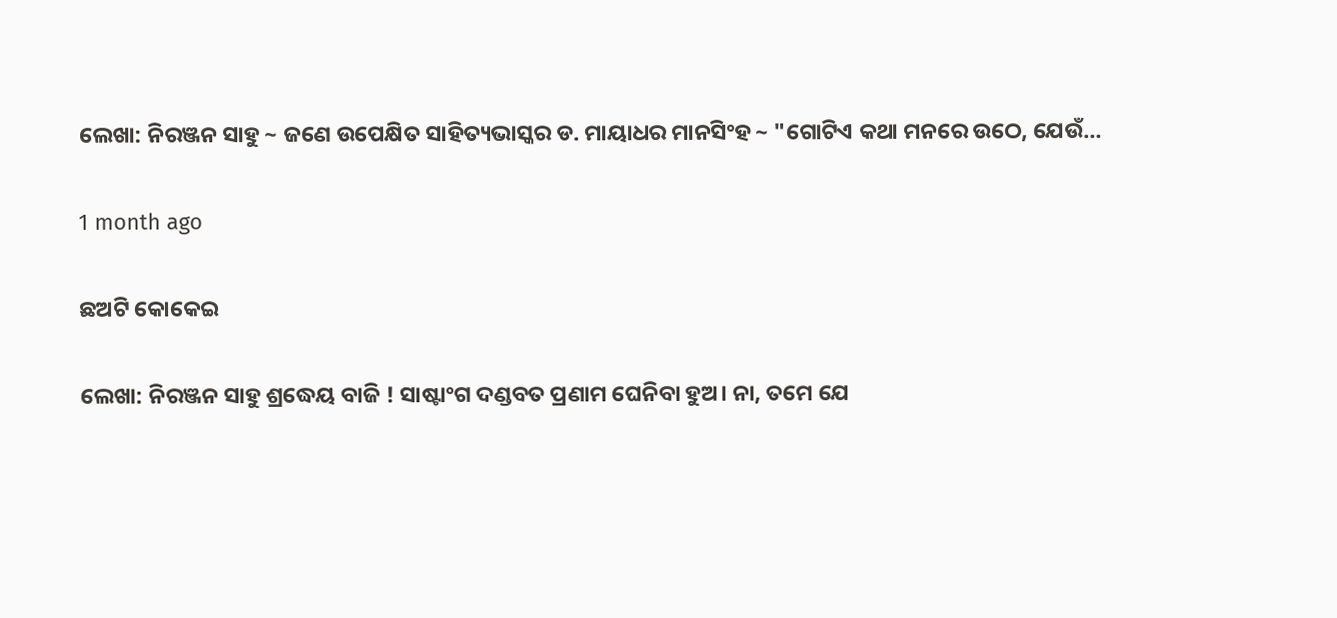ଲେଖା: ନିରଞ୍ଜନ ସାହୁ ~ ଜଣେ ଉପେକ୍ଷିତ ସାହିତ୍ୟଭାସ୍କର ଡ. ମାୟାଧର ମାନସିଂହ ~ "ଗୋଟିଏ କଥା ମନରେ ଉଠେ, ଯେଉଁ…

1 month ago

ଛଅଟି କୋକେଇ

ଲେଖା: ନିରଞ୍ଜନ ସାହୁ ଶ୍ରଦ୍ଧେୟ ବାଜି ! ସାଷ୍ଟାଂଗ ଦଣ୍ଡବତ ପ୍ରଣାମ ଘେନିବା ହୁଅ। ନା, ତମେ ଯେ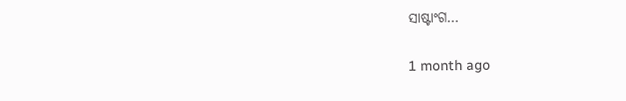ସାଷ୍ଟାଂଗ…

1 month ago